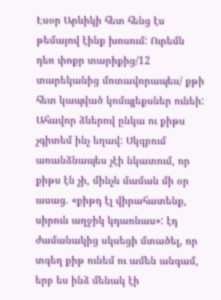Էսօր Արևիկի հետ հենց էս թեմայով էինք խոսում: Ուրեմն դեռ փոքր տարիքից/12 տարեկանից մոտավորապես/ քթի հետ կապված կոմպլեքսներ ունեի: Ահավոր ձևերով ընկա ու քիթս չգիտեմ ինչ եղավ: Սկզբում առանձնապես չէի նկատում, որ քիթս էն չի, մինչև մաման մի օր ասաց. «քիթդ էլ վիրահատենք, սիրուն աղջիկ կդառնաս»: էդ ժամանակից սկսեցի մտածել, որ տգեղ քիթ ունեմ ու ամեն անգամ, երբ ես ինձ մենակ էի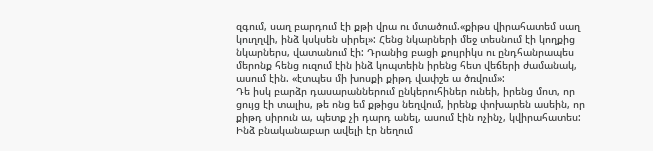զգում, սաղ բարդում էի քթի վրա ու մտածում.«քիթս վիրահատեմ սաղ կուղղվի, ինձ կսկսեն սիրել»: Հենց նկարների մեջ տեսնում էի կողքից նկարներս, վատանում էի: Դրանից բացի քույրիկս ու ընդհանրապես մերոնք հենց ուզում էին ինձ կոպտեին իրենց հետ վեճերի ժամանակ, ասում էին. «էտպես մի խոսքի քիթդ վափշե ա ծռվում»:
Դե իսկ բարձր դասարաններում ընկերուհիներ ունեի, իրենց մոտ, որ ցույց էի տալիս, թե ոնց եմ քթիցս նեղվում, իրենք փոխարեն ասեին, որ քիթդ սիրուն ա, պետք չի դարդ անել, ասում էին ոչինչ, կվիրահատես: Ինձ բնականաբար ավելի էր նեղում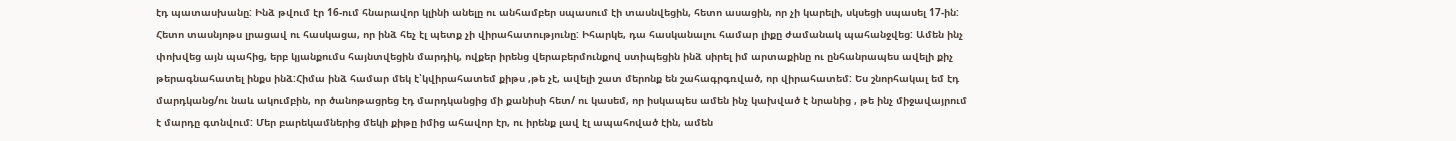էդ պատասխանը: Ինձ թվում էր 16-ում հնարավոր կլինի անելը ու անհամբեր սպասում էի տասնվեցին, հետո ասացին, որ չի կարելի, սկսեցի սպասել 17-ին: Հետո տասնյոթս լրացավ ու հասկացա, որ ինձ հեչ էլ պետք չի վիրահատությունը: Իհարկե, դա հասկանալու համար լիքը ժամանակ պահանջվեց: Ամեն ինչ փոխվեց այն պահից, երբ կյանքումս հայնտվեցին մարդիկ, ովքեր իրենց վերաբերմունքով ստիպեցին ինձ սիրել իմ արտաքինը ու ընհանրապես ավելի քիչ թերագնահատել ինքս ինձ:Հիմա ինձ համար մեկ է՝կվիրահատեմ քիթս ,թե չէ, ավելի շատ մերոնք են շահագրգռված, որ վիրահատեմ: Ես շնորհակալ եմ էդ մարդկանց/ու նաև ակումբին, որ ծանոթացրեց էդ մարդկանցից մի քանիսի հետ/ ու կասեմ, որ իսկապես ամեն ինչ կախված է նրանից , թե ինչ միջավայրում է մարդը գտնվում: Մեր բարեկամներից մեկի քիթը իմից ահավոր էր, ու իրենք լավ էլ ապահոված էին, ամեն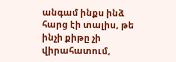անգամ ինքս ինձ հարց էի տալիս, թե ինչի քիթը չի վիրահատում,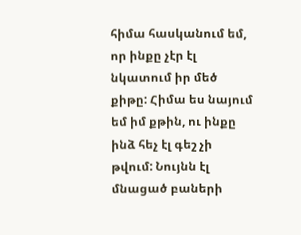հիմա հասկանում եմ, որ ինքը չէր էլ նկատում իր մեծ քիթը: Հիմա ես նայում եմ իմ քթին, ու ինքը ինձ հեչ էլ գեշ չի թվում: Նույնն էլ մնացած բաների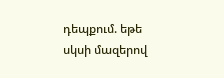դեպքում. եթե սկսի մազերով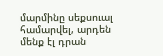մարմինը սեքսուալ համարվել, արդեն մենք էլ դրան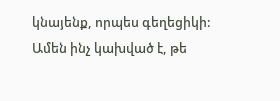կնայենք, որպես գեղեցիկի: Ամեն ինչ կախված է, թե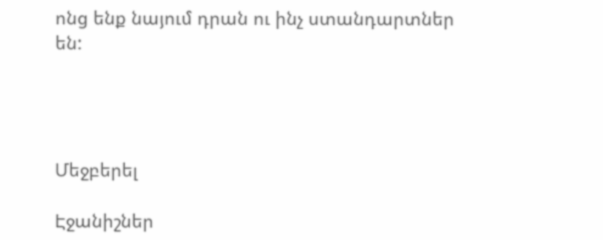ոնց ենք նայում դրան ու ինչ ստանդարտներ են:




Մեջբերել

Էջանիշներ